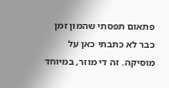פתאום תפסתי שהמון זמן כבר לא כתבתי כאן על מוסיקה. זה די מוזר, במיוחד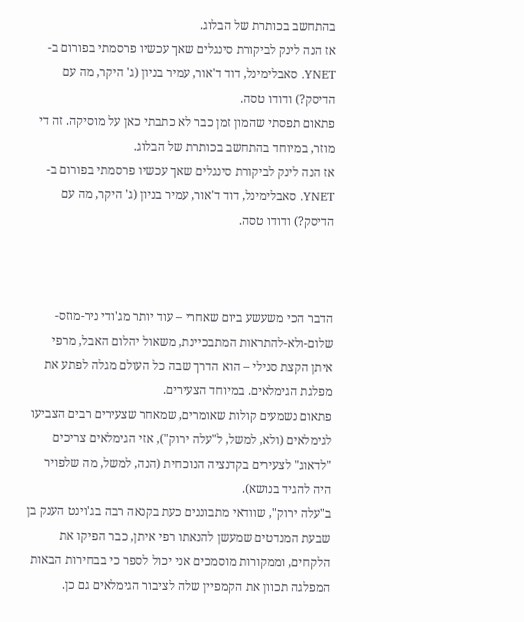בהתחשב בכותרת של הבלוג.
אז הנה לינק לביקורת סינגלים שאך עכשיו פרסמתי בפורום ב-YNET. סאבלימינל, דוד ד'אור, עמיר בניון (ג' היקר, מה עם הדיסק?) ודודו טסה.
פתאום תפסתי שהמון זמן כבר לא כתבתי כאן על מוסיקה. זה די מוזר, במיוחד בהתחשב בכותרת של הבלוג.
אז הנה לינק לביקורת סינגלים שאך עכשיו פרסמתי בפורום ב-YNET. סאבלימינל, דוד ד'אור, עמיר בניון (ג' היקר, מה עם הדיסק?) ודודו טסה.



הדבר הכי משעשע ביום שאחרי – עוד יותר מג'ודי ניר-מוזס-שלום-ולא-להתראות המתבכיינת, משאול יהלום האבל, מרפי איתן הקצת סנילי – הוא הדרך שבה כל העולם מגלה לפתע את מפלגת הגימלאים. במיוחד הצעירים.
פתאום נשמעים קולות שאומרים, שמאחר שצעירים רבים הצביעו לגימלאים (ולא, למשל, ל"עלה ירוק"), אזי הגימלאים צריכים "לדאוג" לצעירים בקדנציה הנוכחית (הנה, למשל, מה שלפויר היה להגיד בנושא).
ב"עלה ירוק", שוודאי מתבוננים כעת בקנאה רבה בג'וינט הענק בן שבעת המנדטים שמעשן להנאתו רפי איתן, כבר הפיקו את הלקחים, וממקורות מוסמכים אני יכול לספר כי בבחירות הבאות המפלגה תכוון את הקמפיין שלה לציבור הגימלאים גם כן.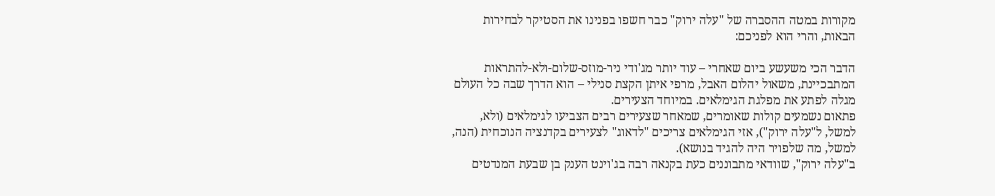מקורות במטה ההסברה של "עלה ירוק" כבר חשפו בפנינו את הסטיקר לבחירות הבאות, והרי הוא לפניכם:

הדבר הכי משעשע ביום שאחרי – עוד יותר מג'ודי ניר-מוזס-שלום-ולא-להתראות המתבכיינת, משאול יהלום האבל, מרפי איתן הקצת סנילי – הוא הדרך שבה כל העולם מגלה לפתע את מפלגת הגימלאים. במיוחד הצעירים.
פתאום נשמעים קולות שאומרים, שמאחר שצעירים רבים הצביעו לגימלאים (ולא, למשל, ל"עלה ירוק"), אזי הגימלאים צריכים "לדאוג" לצעירים בקדנציה הנוכחית (הנה, למשל, מה שלפויר היה להגיד בנושא).
ב"עלה ירוק", שוודאי מתבוננים כעת בקנאה רבה בג'וינט הענק בן שבעת המנדטים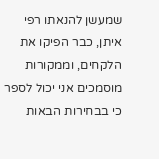שמעשן להנאתו רפי איתן, כבר הפיקו את הלקחים, וממקורות מוסמכים אני יכול לספר כי בבחירות הבאות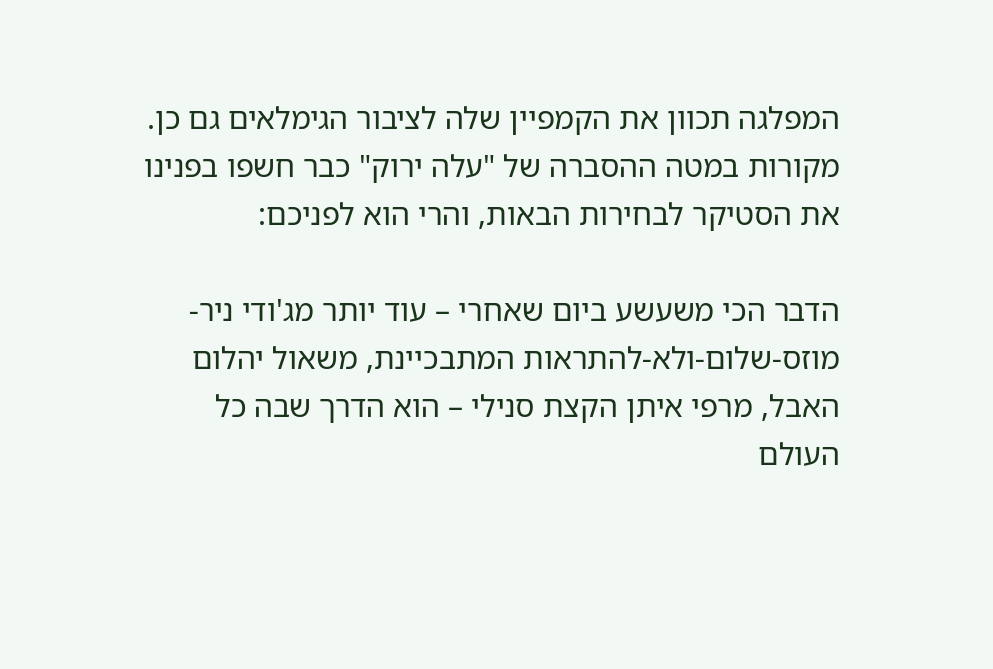המפלגה תכוון את הקמפיין שלה לציבור הגימלאים גם כן.
מקורות במטה ההסברה של "עלה ירוק" כבר חשפו בפנינו את הסטיקר לבחירות הבאות, והרי הוא לפניכם:

הדבר הכי משעשע ביום שאחרי – עוד יותר מג'ודי ניר-מוזס-שלום-ולא-להתראות המתבכיינת, משאול יהלום האבל, מרפי איתן הקצת סנילי – הוא הדרך שבה כל העולם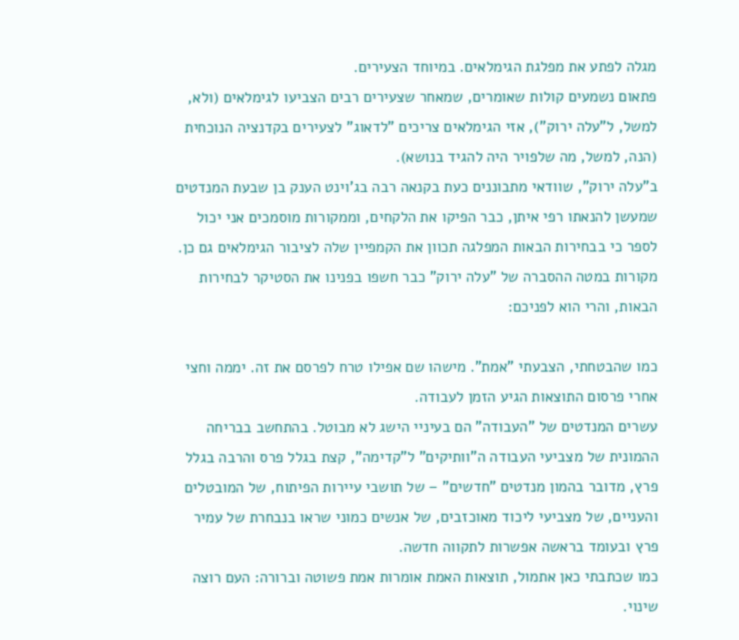מגלה לפתע את מפלגת הגימלאים. במיוחד הצעירים.
פתאום נשמעים קולות שאומרים, שמאחר שצעירים רבים הצביעו לגימלאים (ולא, למשל, ל"עלה ירוק"), אזי הגימלאים צריכים "לדאוג" לצעירים בקדנציה הנוכחית (הנה, למשל, מה שלפויר היה להגיד בנושא).
ב"עלה ירוק", שוודאי מתבוננים כעת בקנאה רבה בג'וינט הענק בן שבעת המנדטים שמעשן להנאתו רפי איתן, כבר הפיקו את הלקחים, וממקורות מוסמכים אני יכול לספר כי בבחירות הבאות המפלגה תכוון את הקמפיין שלה לציבור הגימלאים גם כן.
מקורות במטה ההסברה של "עלה ירוק" כבר חשפו בפנינו את הסטיקר לבחירות הבאות, והרי הוא לפניכם:

כמו שהבטחתי, הצבעתי "אמת". מישהו שם אפילו טרח לפרסם את זה. יממה וחצי אחרי פרסום התוצאות הגיע הזמן לעבודה.
עשרים המנדטים של "העבודה" הם בעיניי הישג לא מבוטל. בהתחשב בבריחה ההמונית של מצביעי העבודה ה"וותיקים" ל"קדימה", קצת בגלל פרס והרבה בגלל פרץ, מדובר בהמון מנדטים "חדשים" – של תושבי עיירות הפיתוח, של המובטלים והעניים, של מצביעי ליכוד מאוכזבים, של אנשים כמוני שראו בנבחרת של עמיר פרץ ובעומד בראשה אפשרות לתקווה חדשה.
כמו שכתבתי כאן אתמול, תוצאות האמת אומרות אמת פשוטה וברורה: העם רוצה שינוי.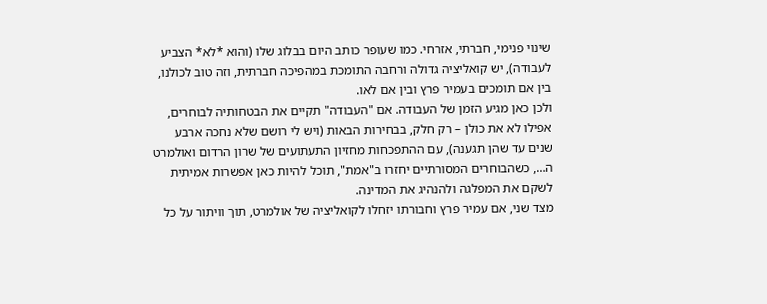שינוי פנימי, חברתי, אזרחי. כמו שעופר כותב היום בבלוג שלו (והוא *לא* הצביע לעבודה), יש קואליציה גדולה ורחבה התומכת במהפיכה חברתית, וזה טוב לכולנו, בין אם תומכים בעמיר פרץ ובין אם לאו.
ולכן כאן מגיע הזמן של העבודה. אם "העבודה" תקיים את הבטחותיה לבוחרים, אפילו לא את כולן – רק חלק, בבחירות הבאות (ויש לי רושם שלא נחכה ארבע שנים עד שהן תגענה), עם ההתפכחות מחזיון התעתועים של שרון הרדום ואולמרט ה…, כשהבוחרים המסורתיים יחזרו ב"אמת", תוכל להיות כאן אפשרות אמיתית לשקם את המפלגה ולהנהיג את המדינה.
מצד שני, אם עמיר פרץ וחבורתו יזחלו לקואליציה של אולמרט, תוך וויתור על כל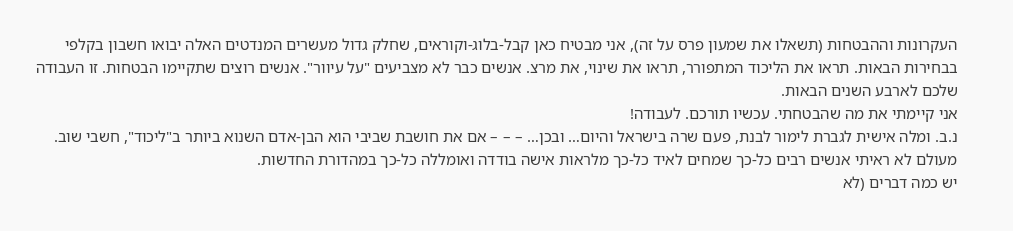העקרונות וההבטחות (תשאלו את שמעון פרס על זה), אני מבטיח כאן קבל-בלוג-וקוראים, שחלק גדול מעשרים המנדטים האלה יבואו חשבון בקלפי בבחירות הבאות. תראו את הליכוד המתפורר, תראו את שינוי, את מרצ. אנשים כבר לא מצביעים "על עיוור". אנשים רוצים שתקיימו הבטחות. זו העבודה שלכם לארבע השנים הבאות.
אני קיימתי את מה שהבטחתי. עכשיו תורכם. לעבודה!
נ.ב. ומלה אישית לגברת לימור לבנת, פעם שרה בישראל והיום… ובכן… – – – אם את חושבת שביבי הוא הבן-אדם השנוא ביותר ב"ליכוד", חשבי שוב. מעולם לא ראיתי אנשים רבים כל-כך שמחים לאיד כל-כך מלראות אישה בודדה ואומללה כל-כך במהדורת החדשות.
יש כמה דברים (לא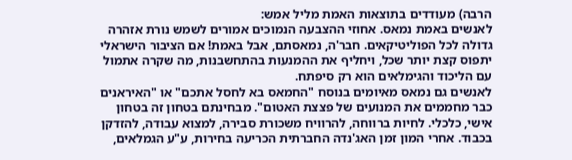הרבה) מעודדים בתוצאות האמת מליל אמש:
לאנשים באמת נמאס. אחוזי ההצבעה הנמוכים אמורים לשמש נורת אזהרה גדולה לכל הפוליטיקאים. חבר'ה, נמאסתם, אבל באמת! אם הציבור הישראלי יתפוס קצת יותר שכל, ויחליף את ההמנעות בהתחשבנות, מה שקרה אתמול עם הליכוד והגימלאים הוא רק סיפתח.
לאנשים גם נמאס מאיומים בנוסח "החמאס בא לחסל אתכם" או "האיראנים כבר מחממים את המנועים של פצצת האטום". מבחינתם בטחון זה בטחון אישי, כלכלי. לחיות ברווחה, להרוויח משכורת סבירה, למצוא עבודה, להזדקן בכבוד. אחרי המון זמן האג'נדה החברתית הכריעה בחירות, ע"ע הגמלאים,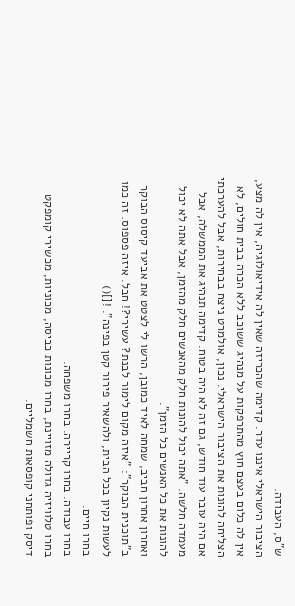ש"ס, העבודה.
הציבור הישראלי איננו עדר. קדימה שהכריזה שאין לה אידיאולוגיה, אין לה מצע, אין לה כלום בעצם חוץ מהתרפקות על מנהיג ששוכב ללא הכרה בבית חולים, לא הצליחה להונות את הציבור הישראלי. נכון, אולמרט ניצח בבחירות, אבל להערכתי אם היה עובר עוד חודש, גם זה לא היה בטוח. קדימה תנהיג את הממשלה, אבל מעמדה חלשה. "אתה יכול להונות חלק מהאנשים חלק מהזמן, אבל אתה לא יכול להונות את כל האנשים כל הזמן".
ואחרון אחרון חביב, שמחה לאיד כמובן, הרשו לי לצטט את אביעד קיסוס הבוקר ב"תוכנית הבוקר": "איזה מקום לימור לבנת? עשירי?! חבל. איזה פספוס. זה כמו לעשות נקיון בכל הבית, ולהשאיר פירור קטן בפינה". ![]()
בחרו חיים.
בחרו עבודה. בחרו קריירה. בחרו משפחה.
בחרו טלוויזיה גדולה מזויינת, בחרו מכונות כביסה, מכוניות, מכשירי קומפקט דיסק ופותחני קופסאות חשמליים.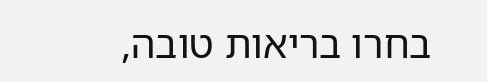בחרו בריאות טובה,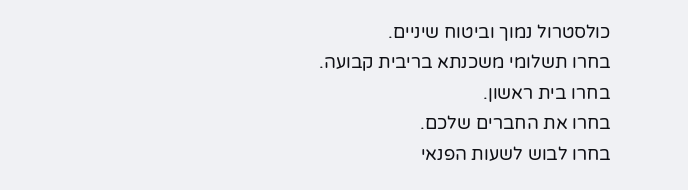כולסטרול נמוך וביטוח שיניים.
בחרו תשלומי משכנתא בריבית קבועה.
בחרו בית ראשון.
בחרו את החברים שלכם.
בחרו לבוש לשעות הפנאי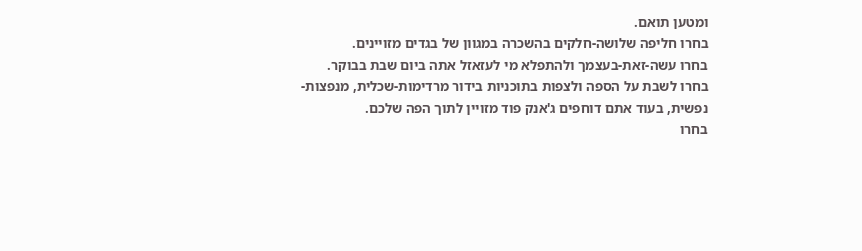ומטען תואם.
בחרו חליפה שלושה-חלקים בהשכרה במגוון של בגדים מזויינים.
בחרו עשה-זאת-בעצמך ולהתפלא מי לעזאזל אתה ביום שבת בבוקר.
בחרו לשבת על הספה ולצפות בתוכניות בידור מרדימות-שכלית, מנפצות-נפשית, בעוד אתם דוחפים ג'אנק פוד מזויין לתוך הפה שלכם.
בחרו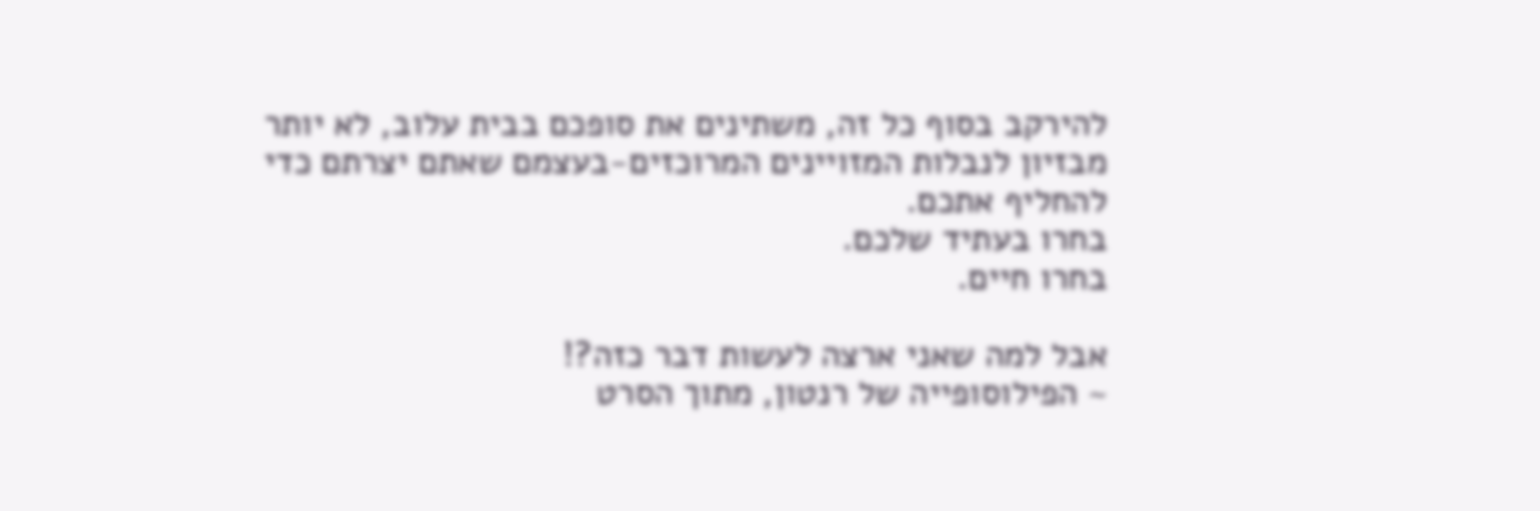להירקב בסוף כל זה, משתינים את סופכם בבית עלוב, לא יותר מבזיון לנבלות המזויינים המרוכזים-בעצמם שאתם יצרתם כדי להחליף אתכם.
בחרו בעתיד שלכם.
בחרו חיים.

אבל למה שאני ארצה לעשות דבר כזה?!
~ הפילוסופייה של רנטון, מתוך הסרט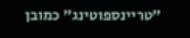"טריינספוטינג" כמובן